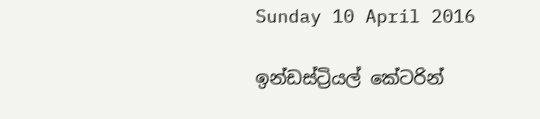Sunday 10 April 2016

ඉන්ඩස්ට්‍රියල් කේටරින්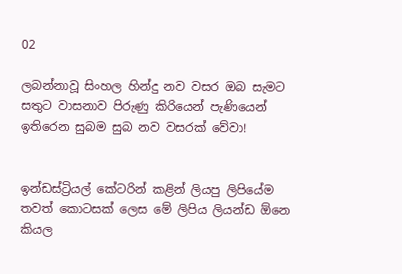02

ලබන්නාවූ සිංහල හින්දු නව වසර ඔබ සැමට සතුට වාසනාව පිරුණු කිරියෙන් පැණියෙන් ඉතිරෙන සුබම සුබ නව වසරක් වේවා!


ඉන්ඩස්ට්‍රියල් කේටරින් කළින් ලියපු ලිපියේම තවත් කොටසක් ලෙස මේ ලිපිය ලියන්ඩ ඕනෙ කියල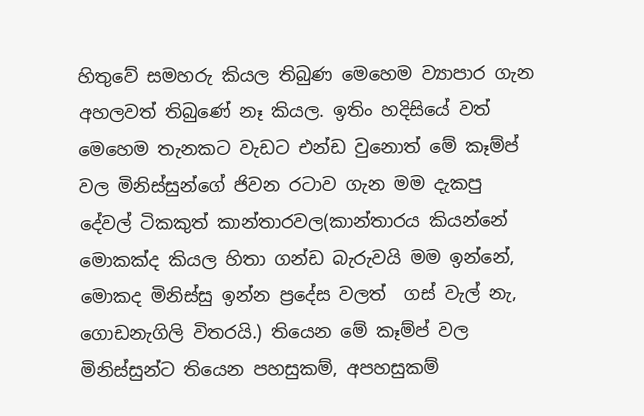හිතුවේ සමහරු කියල තිබුණ මෙහෙම ව්‍යාපාර ගැන අහලවත් තිබුණේ නෑ කියල. ඉතිං හදිසියේ වත් මෙහෙම තැනකට වැඩට එන්ඩ වුනොත් මේ කෑම්ප් වල මිනිස්සුන්ගේ ජිවන රටාව ගැන මම දැකපු දේවල් ටිකකුත් කාන්තාරවල(කාන්තාරය කියන්නේ මොකක්ද කියල හිතා ගන්ඩ බැරුවයි මම ඉන්නේ, මොකද මිනිස්සු ඉන්න ප්‍රදේස වලත්  ගස් වැල් නැ, ගොඩනැගිලි විතරයි.) තියෙන මේ කෑම්ප් වල මිනිස්සුන්ට තියෙන පහසුකම්, අපහසුකම්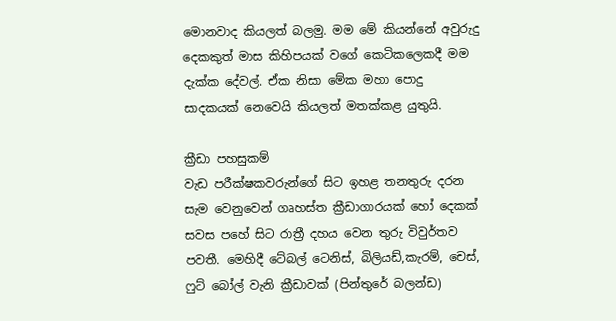මොනවාද කියලත් බලමු. මම මේ කියන්නේ අවුරුදු දෙකකුත් මාස කිහිපයක් වගේ කෙටිකලෙකදී මම දැක්ක දේවල්. ඒක නිසා මේක මහා පොදු සාදකයක් නෙවෙයි කියලත් මතක්කළ යුතුයි.

ක්‍රීඩා පහසුකම්
වැඩ පරීක්ෂකවරුන්ගේ සිට ඉහළ තනතුරු දරන සැම වෙනුවෙන් ගෘහස්ත ක්‍රීඩාගාරයක් හෝ දෙකක් සවස පහේ සිට රාත්‍රී දහය වෙන තුරු විවුර්තව පවතී. මෙහිදී ටේබල් ටෙනිස්, බිලියඩ්,කැරම්, චෙස්‌, ෆුට් බෝල් වැනි ක්‍රීඩාවක් (පින්තුරේ බලන්ඩ)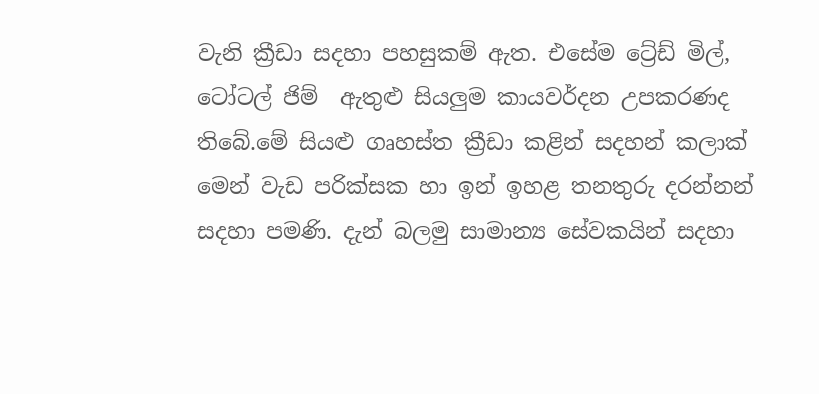වැනි ක්‍රීඩා සදහා පහසුකම් ඇත. එසේම ට්‍රේඩ් මිල්, ටෝටල් ජිම්  ඇතුළු සියලුම කායවර්දන උපකරණද තිබේ.මේ සියළු ගෘහස්ත ක්‍රීඩා කළින් සදහන් කලාක් මෙන් වැඩ පරික්සක හා ඉන් ඉහළ තනතුරු දරන්නන් සදහා පමණි. දැන් බලමු සාමාන්‍ය සේවකයින් සදහා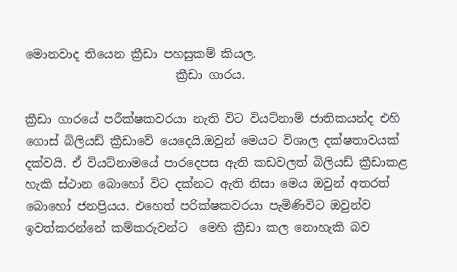මොනවාද තියෙන ක්‍රීඩා පහසුකම් කියල.
                         ක්‍රීඩා ගාරය.

ක්‍රීඩා ගාරයේ පරීක්ෂකවරයා නැති විට වියට්නාම් ජාතිකයන්ද එහි ගොස් බිලියඩ් ක්‍රීඩාවේ යෙදෙයි.ඔවුන් මෙයට විශාල දක්ෂතාවයක් දක්වයි. ඒ වියට්නාමයේ පාරදෙපස ඇති කඩවලත් බිලියඩ් ක්‍රීඩාකළ හැකි ස්ථාන බොහෝ විට දක්නට ඇති නිසා මෙය ඔවුන් අතරත් බොහෝ ජනප්‍රියය. එහෙත් පරික්ෂකවරයා පැමිණිවිට ඔවුන්ව ඉවත්කරන්නේ කම්කරුවන්ට  මෙහි ක්‍රීඩා කල නොහැකි බව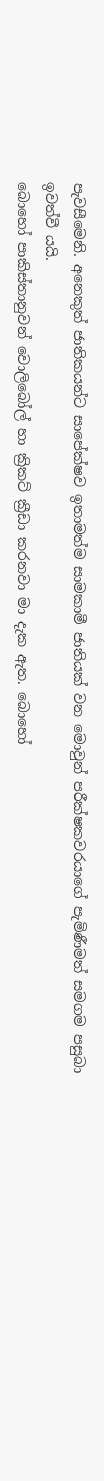පැවසීමෙනි. අනෙකුත් ජාතිකයන්ට සාපේක්ෂව ඉතාමත්ම සාමකාමී ජාතියක් වන මොවුන් පරීක්ෂකවරයාගේ පැමිණීමත් සමගම පසුබා ඉවත්වී යයි.
බොහෝ පාකිස්තානුවන් වොලිබෝල් හා ක්‍රිකට් ක්‍රීඩා කරනවා මා දැක ඇත. බොහෝ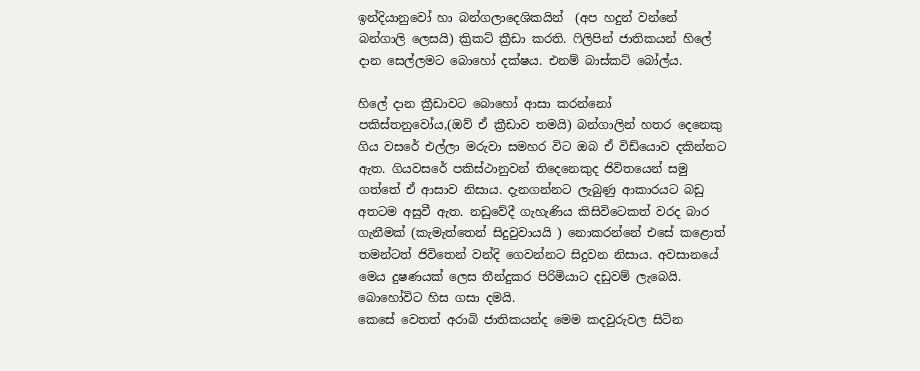ඉන්දියානුවෝ හා බන්ගලාදෙශිකයින්  (අප හදුන් වන්නේ බන්ගාලි ලෙසයි) ක්‍රිකට් ක්‍රීඩා කරති. ෆිලිපින් ජාතිකයන් හිලේ දාන සෙල්ලමට බොහෝ දක්ෂය. එනම් බාස්කට් බෝල්ය.

හිලේ දාන ක්‍රීඩාවට බොහෝ ආසා කරන්නෝ පකිස්තනුවෝය,(ඔව් ඒ ක්‍රීඩාව තමයි) බන්ගාලින් හතර දෙනෙකු ගිය වසරේ එල්ලා මරුවා සමහර විට ඔබ ඒ විඩ්යොව දකින්නට ඇත. ගියවසරේ පකිස්ථානුවන් තිදෙනෙකුද ජිවිතයෙන් සමු ගත්තේ ඒ ආසාව නිසාය. දැනගන්නට ලැබුණු ආකාරයට බඩු අතටම අසුවී ඇත. නඩුවේදී ගැහැණිය කිසිවිටෙකත් වරද බාර ගැනීමක් (කැමැත්තෙන් සිදුවුවායයි ) නොකරන්නේ එසේ කළොත් තමන්ටත් ජිවිතෙන් වන්දි ගෙවන්නට සිදුවන නිසාය. අවසානයේ මෙය දුෂණයක් ලෙස තීන්දුකර පිරිමියාට දඩුවම් ලැබෙයි. බොහෝවිට හිස ගසා දමයි.
කෙසේ වෙතත් අරාබි ජාතිකයන්ද මෙම කදවුරුවල සිටින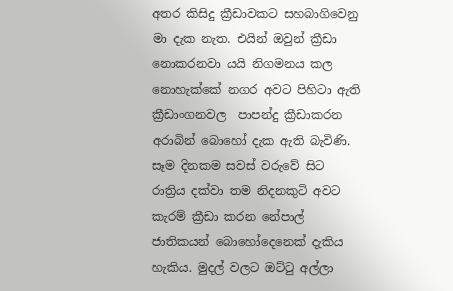අතර කිසිදු ක්‍රීඩාවකට සහබාගිවෙනු මා දැක නැත. එයින් ඔවුන් ක්‍රීඩා නොකරනවා යයි නිගමනය කල නොහැක්කේ නගර අවට පිහිටා ඇති ක්‍රීඩාංගනවල  පාපන්දු ක්‍රීඩාකරන අරාබින් බොහෝ දැක ඇති බැවිණි. සෑම දිනකම සවස් වරුවේ සිට රාත්‍රිය දක්වා තම නිදනකුටි අවට කැරම් ක්‍රීඩා කරන නේපාල් ජාතිකයන් බොහෝදෙනෙක් දැකිය හැකිය. මුදල් වලට ඔට්ටු අල්ලා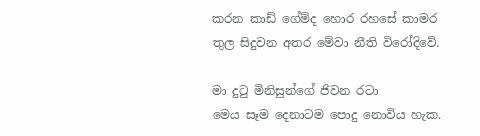කරන කාඩ් ගේම්ද හොර රහසේ කාමර තුල සිදුවන අතර මේවා නීති විරෝදිවේ.

මා දුටු මිනිසුන්ගේ ජිවන රටා
මෙය සෑම දෙනාටම පොදු නොවිය හැක.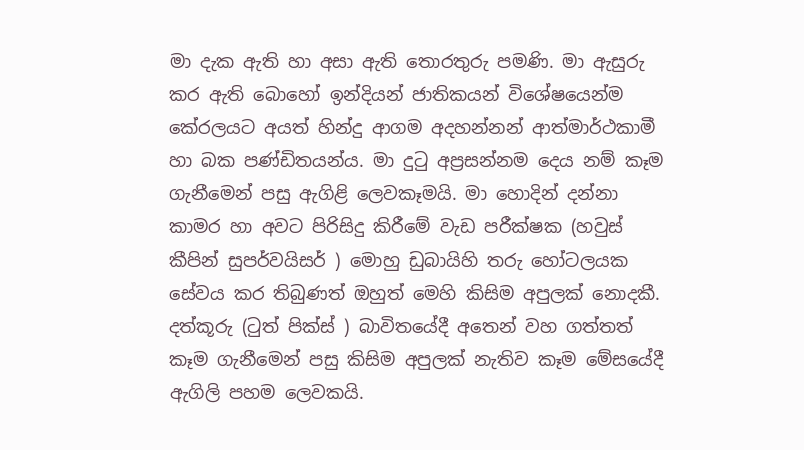මා දැක ඇති හා අසා ඇති තොරතුරු පමණි. මා ඇසුරු කර ඇති බොහෝ ඉන්දියන් ජාතිකයන් විශේෂයෙන්ම කේරලයට අයත් හින්දු ආගම අදහන්නන් ආත්මාර්ථකාමී හා බක පණ්ඩිතයන්ය. මා දුටු අප්‍රසන්නම දෙය නම් කෑම ගැනීමෙන් පසු ඇගිළි ලෙවකෑමයි. මා හොදින් දන්නා කාමර හා අවට පිරිසිදු කිරීමේ වැඩ පරීක්ෂක (හවුස් කීපින් සුපර්වයිසර් ) මොහු ඩුබායිහි තරු හෝටලයක සේවය කර තිබුණත් ඔහුත් මෙහි කිසිම අපුලක් නොදකී. දත්කූරු (ටුත් පික්ස් ) බාවිතයේදී අතෙන් වහ ගත්තත් කෑම ගැනීමෙන් පසු කිසිම අපුලක් නැතිව කෑම මේසයේදී ඇගිලි පහම ලෙවකයි.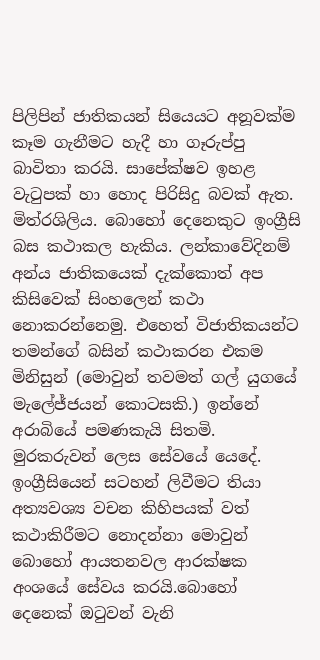පිලිපින් ජාතිකයන් සියෙයට අනූවක්ම කෑම ගැනීමට හැදී හා ගෑරුප්පු බාවිතා කරයි. සාපේක්ෂව ඉහළ වැටුපක් හා හොද පිරිසිදු බවක් ඇත. මිත්රශිලිය. බොහෝ දෙනෙකුට ඉංග්‍රීසි බස කථාකල හැකිය. ලන්කාවේදිනම් අන්ය ජාතිකයෙක් දැක්කොත් අප කිසිවෙක් සිංහලෙන් කථා නොකරන්නෙමු. එහෙත් විජාතිකයන්ට තමන්ගේ බසින් කථාකරන එකම මිනිසුන් (මොවුන් තවමත් ගල් යුගයේ මැලේජ්ජයන් කොටසකි.) ඉන්නේ අරාබියේ පමණකැයි සිතමි.  මුරකරුවන් ලෙස සේවයේ යෙදේ. ඉංග්‍රීසියෙන් සටහන් ලිවීමට තියා අත්‍යවශ්‍ය වචන කිහිපයක් වත් කථාකිරීමට නොදන්නා මොවුන් බොහෝ ආයතනවල ආරක්ෂක අංශයේ සේවය කරයි.බොහෝ දෙනෙක් ඔටුවන් වැනි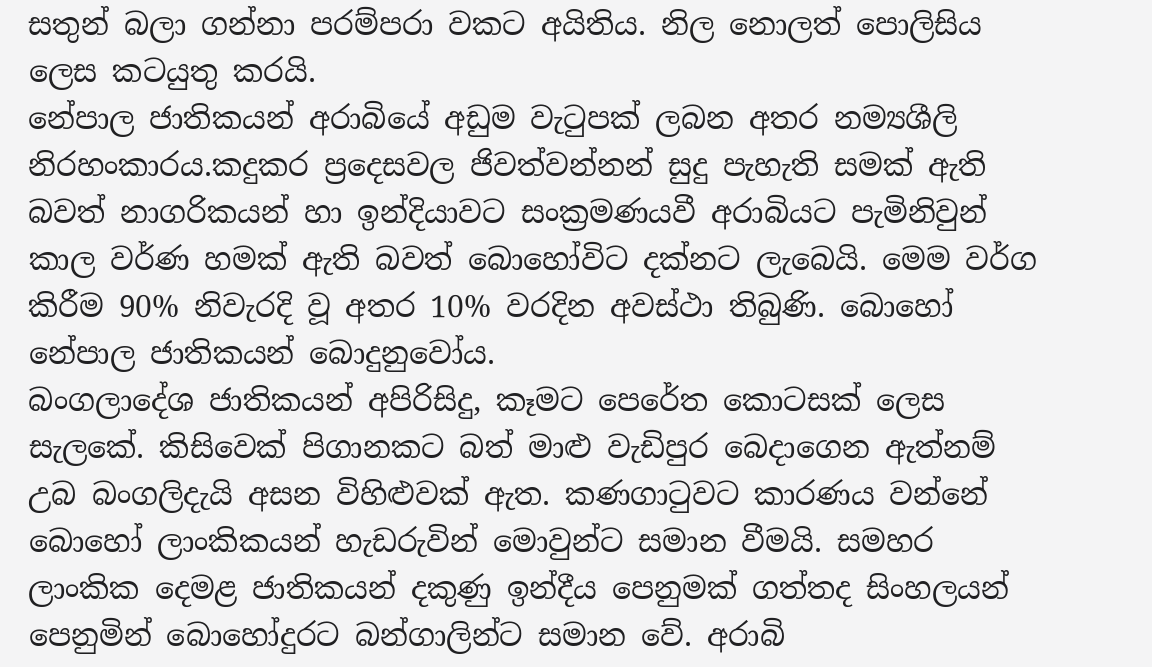සතුන් බලා ගන්නා පරම්පරා වකට අයිතිය. නිල නොලත් පොලිසිය ලෙස කටයුතු කරයි.
නේපාල ජාතිකයන් අරාබියේ අඩුම වැටුපක් ලබන අතර නම්‍යශීලි නිරහංකාරය.කදුකර ප්‍රදෙසවල ජිවත්වන්නන් සුදු පැහැති සමක් ඇති බවත් නාගරිකයන් හා ඉන්දියාවට සංක්‍රමණයවී අරාබියට පැමිනිවුන් කාල වර්ණ හමක් ඇති බවත් බොහෝවිට දක්නට ලැබෙයි. මෙම වර්ග කිරීම 90% නිවැරදි වූ අතර 10% වරදින අවස්ථා තිබුණි. බොහෝ නේපාල ජාතිකයන් බොදුනුවෝය.
බංගලාදේශ ජාතිකයන් අපිරිසිදු, කෑමට පෙරේත කොටසක් ලෙස සැලකේ. කිසිවෙක් පිගානකට බත් මාළු වැඩිපුර බෙදාගෙන ඇත්නම් උබ බංගලිදැයි අසන විහිළුවක් ඇත. කණගාටුවට කාරණය වන්නේ බොහෝ ලාංකිකයන් හැඩරුවින් මොවුන්ට සමාන වීමයි. සමහර ලාංකික දෙමළ ජාතිකයන් දකුණු ඉන්දීය පෙනුමක් ගත්තද සිංහලයන් පෙනුමින් බොහෝදුරට බන්ගාලින්ට සමාන වේ. අරාබි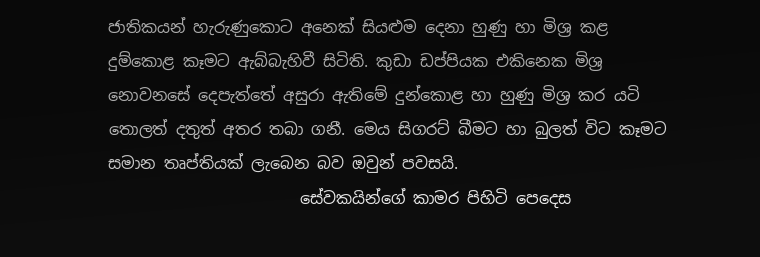ජාතිකයන් හැරුණුකොට අනෙක් සියළුම දෙනා හුණු හා මිශ්‍ර කළ දුම්කොළ කෑමට ඇබ්බැහිවී සිටිති. කුඩා ඩප්පියක එකිනෙක මිශ්‍ර නොවනසේ දෙපැත්තේ අසුරා ඇතිමේ දුන්කොළ හා හුණු මිශ්‍ර කර යටි තොලත් දතුත් අතර තබා ගනී. මෙය සිගරට් බීමට හා බුලත් විට කෑමට සමාන තෘප්තියක් ලැබෙන බව ඔවුන් පවසයි.
                        සේවකයින්ගේ කාමර පිහිටි පෙදෙස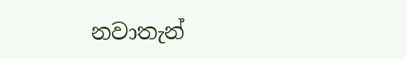නවාතැන්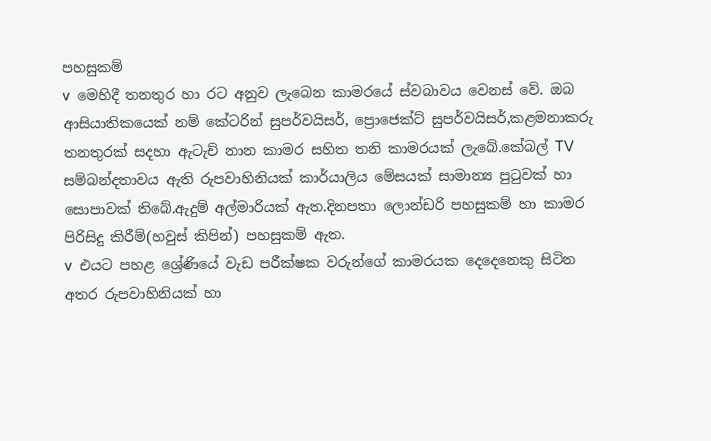පහසුකම්
v  මෙහිදී තනතුර හා රට අනුව ලැබෙන කාමරයේ ස්වබාවය වෙනස් වේ. ඔබ ආසියාතිකයෙක් නම් කේටරින් සුපර්වයිසර්, ප්‍රොජෙක්ට් සුපර්වයිසර්,කළමනාකරු තනතුරක් සදහා ඇටැච් නාන කාමර සහිත තනි කාමරයක් ලැබේ.කේබල් TV සම්බන්දතාවය ඇති රුපවාහිනියක් කාර්යාලිය මේසයක් සාමාන්‍ය පුටුවක් හා සොපාවක් තිබේ.ඇදුම් අල්මාරියක් ඇත.දිනපතා ලොන්ඩරි පහසුකම් හා කාමර පිරිසිදු කිරීම්(හවුස් කිපින්) පහසුකම් ඇත.
v  එයට පහළ ශ්‍රේණියේ වැඩ පරීක්ෂක වරුන්ගේ කාමරයක දෙදෙනෙකු සිටින අතර රුපවාහිනියක් හා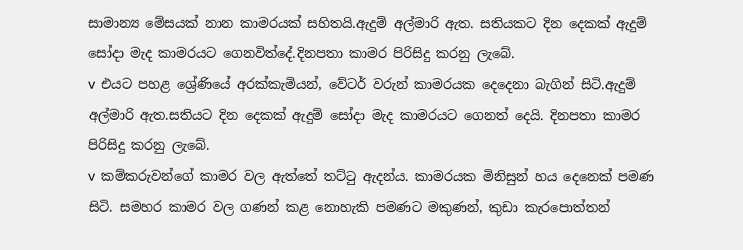සාමාන්‍ය මේසයක් නාන කාමරයක් සහිතයි.ඇදුම් අල්මාරි ඇත. සතියකට දින දෙකක් ඇදුම් සෝදා මැද කාමරයට ගෙනවිත්දේ.දිනපතා කාමර පිරිසිදු කරනු ලැබේ.
v  එයට පහළ ශ්‍රේණියේ අරක්කැමියන්, වේටර් වරුන් කාමරයක දෙදෙනා බැගින් සිටි.ඇදුම් අල්මාරි ඇත.සතියට දින දෙකක් ඇදුම් සෝදා මැද කාමරයට ගෙනත් දෙයි. දිනපතා කාමර පිරිසිදු කරනු ලැබේ.
v  කම්කරුවන්ගේ කාමර වල ඇත්තේ තට්ටු ඇදන්ය. කාමරයක මිනිසුන් හය දෙනෙක් පමණ සිටි. සමහර කාමර වල ගණන් කළ නොහැකි පමණට මකුණන්, කුඩා කැරපොත්තන්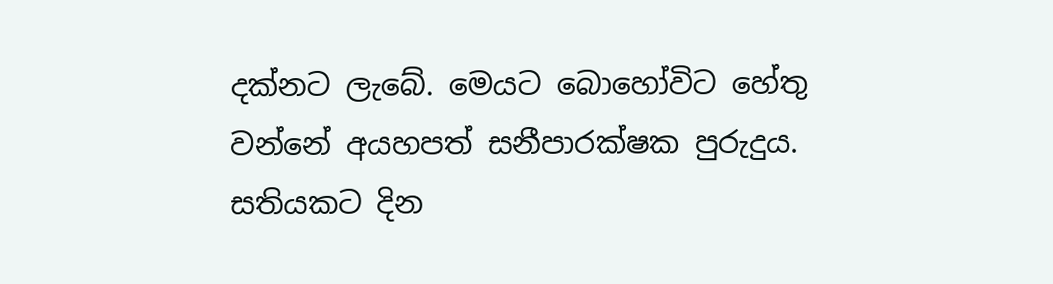දක්නට ලැබේ. මෙයට බොහෝවිට හේතු වන්නේ අයහපත් සනීපාරක්ෂක පුරුදුය. සතියකට දින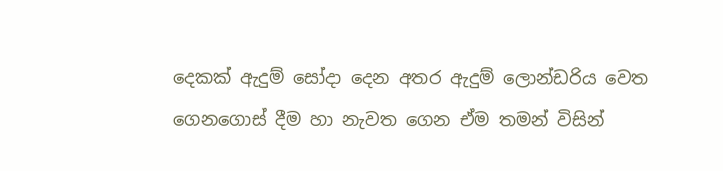දෙකක් ඇදුම් සෝදා දෙන අතර ඇදුම් ලොන්ඩරිය වෙත ගෙනගොස් දීම හා නැවත ගෙන ඒම තමන් විසින්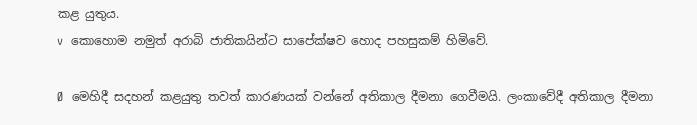කළ යුතුය.
v  කොහොම නමුත් අරාබි ජාතිකයින්ට සාපේක්ෂව හොද පහසුකම් හිමිවේ.

Ø  මෙහිදී සදහන් කළයුතු තවත් කාරණයක් වන්නේ අතිකාල දීමනා ගෙවීමයි. ලංකාවේදී අතිකාල දීමනා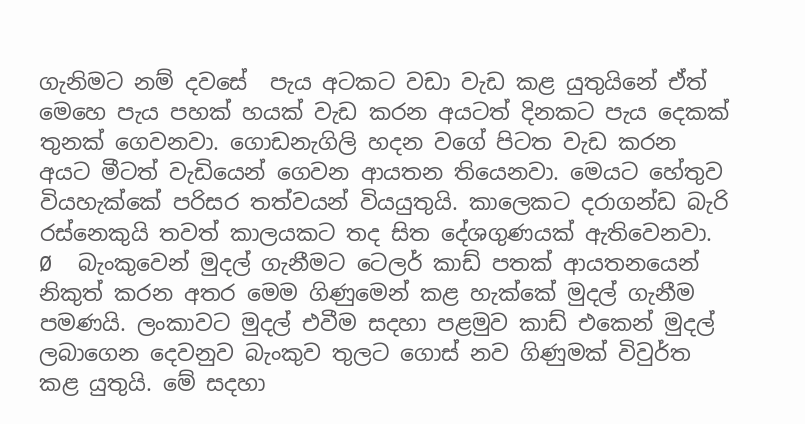ගැනිමට නම් දවසේ  පැය අටකට වඩා වැඩ කළ යුතුයිනේ ඒත් මෙහෙ පැය පහක් හයක් වැඩ කරන අයටත් දිනකට පැය දෙකක් තුනක් ගෙවනවා. ගොඩනැගිලි හදන වගේ පිටත වැඩ කරන අයට මීටත් වැඩියෙන් ගෙවන ආයතන තියෙනවා. මෙයට හේතුව වියහැක්කේ පරිසර තත්වයන් වියයුතුයි. කාලෙකට දරාගන්ඩ බැරි රස්නෙකුයි තවත් කාලයකට තද සිත දේශගුණයක් ඇතිවෙනවා.
Ø  බැංකුවෙන් මුදල් ගැනීමට ටෙලර් කාඩ් පතක් ආයතනයෙන් නිකුත් කරන අතර මෙම ගිණුමෙන් කළ හැක්කේ මුදල් ගැනීම පමණයි. ලංකාවට මුදල් එවීම සදහා පළමුව කාඩ් එකෙන් මුදල් ලබාගෙන දෙවනුව බැංකුව තුලට ගොස් නව ගිණුමක් විවුර්ත කළ යුතුයි. මේ සදහා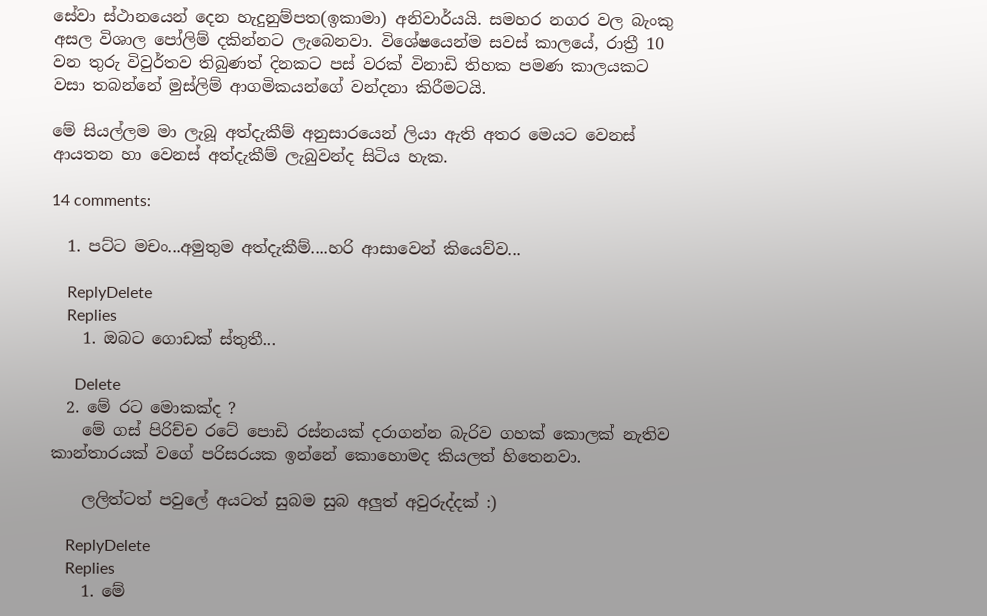සේවා ස්ථානයෙන් දෙන හැදුනුම්පත(ඉකාමා) අනිවාර්යයි. සමහර නගර වල බැංකු අසල විශාල පෝලිම් දකින්නට ලැබෙනවා. විශේෂයෙන්ම සවස් කාලයේ, රාත්‍රී 10 වන තුරු විවුර්තව තිබුණත් දිනකට පස් වරක් විනාඩි තිහක පමණ කාලයකට වසා තබන්නේ මුස්ලිම් ආගමිකයන්ගේ වන්දනා කිරීමටයි.

මේ සියල්ලම මා ලැබූ අත්දැකීම් අනුසාරයෙන් ලියා ඇති අතර මෙයට වෙනස් ආයතන හා වෙනස් අත්දැකීම් ලැබුවන්ද සිටිය හැක.

14 comments:

  1. පට්ට මචං...අමුතුම අත්දැකීම්....හරි ආසාවෙන් කියෙව්ව...

    ReplyDelete
    Replies
    1. ඔබට ගොඩක් ස්තුතී...

      Delete
  2. මේ රට මොකක්ද ?
    මේ ගස් පිරිච්ච රටේ පොඩි රස්නයක් දරාගන්න බැරිව ගහක් කොලක් නැතිව කාන්තාරයක් වගේ පරිසරයක ඉන්නේ කොහොමද කියලත් හිතෙනවා.

    ලලිත්ටත් පවුලේ අයටත් සුබම සුබ අලුත් අවුරුද්දක් :)

    ReplyDelete
    Replies
    1. මේ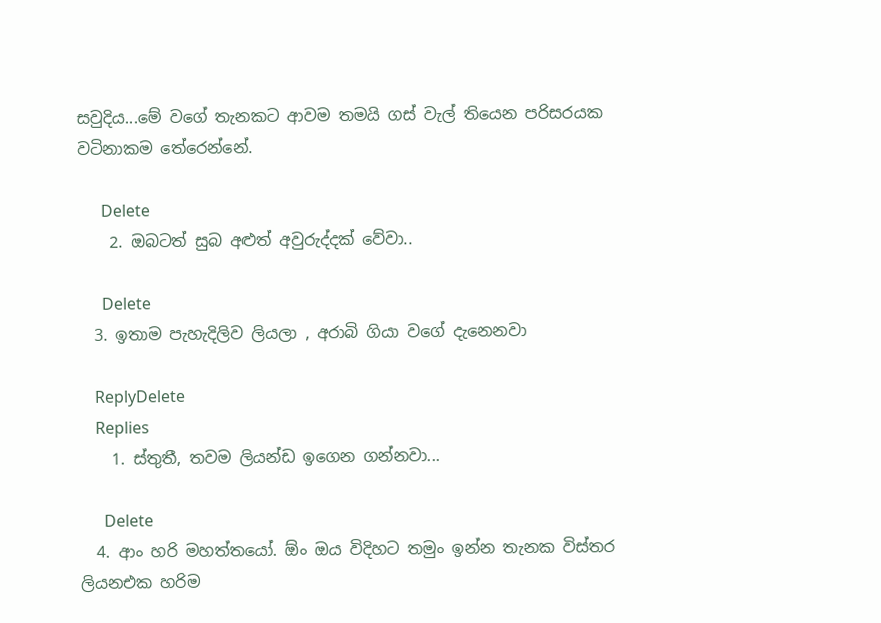සවුදිය...මේ වගේ තැනකට ආවම තමයි ගස් වැල් තියෙන පරිසරයක වටිනාකම තේරෙන්නේ.

      Delete
    2. ඔබටත් සුබ අළුත් අවුරුද්දක් වේවා..

      Delete
  3. ඉතාම පැහැදිලිව ලියලා , අරාබි ගියා වගේ දැනෙනවා

    ReplyDelete
    Replies
    1. ස්තුතී, තවම ලියන්ඩ ඉගෙන ගන්නවා...

      Delete
  4. ආං හරි මහත්තයෝ. ඕං ඔය විදිහට තමුං ඉන්න තැනක විස්තර ලියනඑක හරිම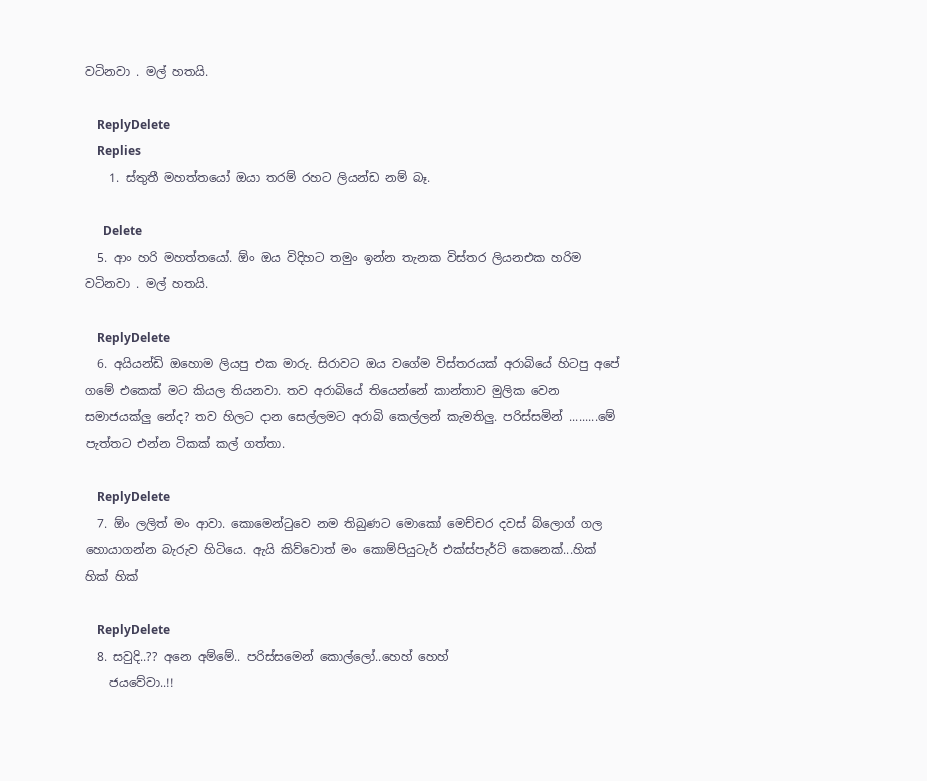වටිනවා . මල් හතයි.

    ReplyDelete
    Replies
    1. ස්තුතී මහත්තයෝ ඔයා තරම් රහට ලියන්ඩ නම් බෑ.

      Delete
  5. ආං හරි මහත්තයෝ. ඕං ඔය විදිහට තමුං ඉන්න තැනක විස්තර ලියනඑක හරිම වටිනවා . මල් හතයි.

    ReplyDelete
  6. අයියන්ඩි ඔහොම ලියපු එක මාරු. සිරාවට ඔය වගේම විස්තරයක් අරාබියේ හිටපු අපේ ගමේ එකෙක් මට කියල තියනවා. තව අරාබියේ තියෙන්නේ කාන්තාව මුලික වෙන සමාජයක්ලු නේද? තව හිලට දාන සෙල්ලමට අරාබි කෙල්ලන් කැමතිලු. පරිස්සමින් .........මේ පැත්තට එන්න ටිකක් කල් ගත්තා.

    ReplyDelete
  7. ඕං ලලිත් මං ආවා. කොමෙන්ටුවෙ නම තිබුණට මොකෝ මෙච්චර දවස් බ්ලොග් ගල හොයාගන්න බැරුව හිටියෙ. ඇයි කිව්වොත් මං කොම්පියුටැර් එක්ස්පැර්ට් කෙනෙක්...හික් හික් හික්

    ReplyDelete
  8. සවුදි..?? අනෙ අම්මේ.. පරිස්සමෙන් කොල්ලෝ..හෙහ් හෙහ්
    ජයවේවා..!!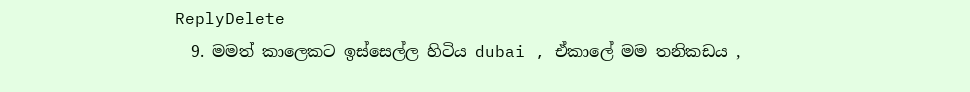ReplyDelete
  9. මමත් කාලෙකට ඉස්සෙල්ල හිටිය dubai , ඒකාලේ මම තනිකඩය ,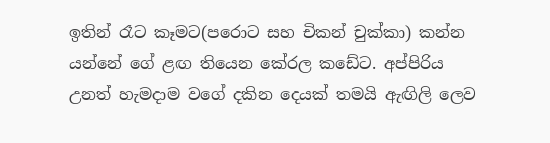ඉතින් රෑට කෑමට(පරොට සහ චිකන් චුක්කා) කන්න යන්නේ ගේ ළඟ තියෙන කේරල කඩේට. අප්පිරිය උනත් හැමදාම වගේ දකින දෙයක් තමයි ඇඟිලි ලෙව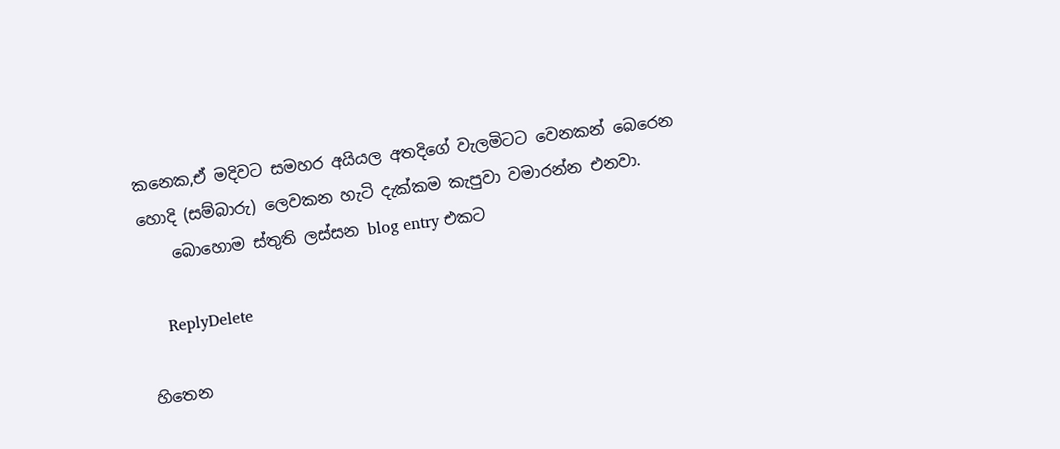කනෙක,ඒ මදිවට සමහර අයියල අතදිගේ වැලමිටට වෙනකන් බෙරෙන හොදි (සම්බාරු) ලෙවකන හැටි දැක්කම කැපුවා වමාරන්න එනවා.
    බොහොම ස්තුති ලස්සන blog entry එකට

    ReplyDelete

හිතෙන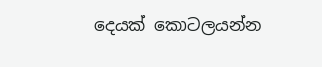දෙයක් කොටලයන්න